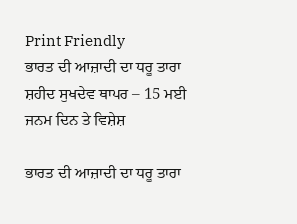Print Friendly
ਭਾਰਤ ਦੀ ਆਜ਼ਾਦੀ ਦਾ ਧਰੂ ਤਾਰਾ ਸ਼ਹੀਦ ਸੁਖਦੇਵ ਥਾਪਰ – 15 ਮਈ ਜਨਮ ਦਿਨ ਤੇ ਵਿਸ਼ੇਸ਼

ਭਾਰਤ ਦੀ ਆਜ਼ਾਦੀ ਦਾ ਧਰੂ ਤਾਰਾ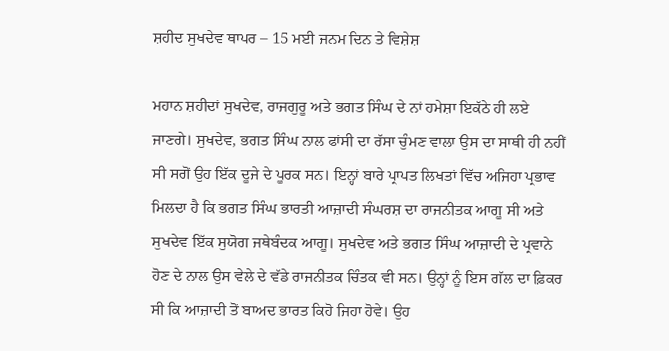ਸ਼ਹੀਦ ਸੁਖਦੇਵ ਥਾਪਰ – 15 ਮਈ ਜਨਮ ਦਿਨ ਤੇ ਵਿਸ਼ੇਸ਼

ਮਹਾਨ ਸ਼ਹੀਦਾਂ ਸੁਖਦੇਵ, ਰਾਜਗੁਰੂ ਅਤੇ ਭਗਤ ਸਿੰਘ ਦੇ ਨਾਂ ਹਮੇਸ਼ਾ ਇਕੱਠੇ ਹੀ ਲਏ ਜਾਣਗੇ। ਸੁਖਦੇਵ, ਭਗਤ ਸਿੰਘ ਨਾਲ ਫਾਂਸੀ ਦਾ ਰੱਸਾ ਚੁੰਮਣ ਵਾਲਾ ਉਸ ਦਾ ਸਾਥੀ ਹੀ ਨਹੀਂ ਸੀ ਸਗੋਂ ਉਹ ਇੱਕ ਦੂਜੇ ਦੇ ਪੂਰਕ ਸਨ। ਇਨ੍ਹਾਂ ਬਾਰੇ ਪ੍ਰਾਪਤ ਲਿਖਤਾਂ ਵਿੱਚ ਅਜਿਹਾ ਪ੍ਰਭਾਵ ਮਿਲਦਾ ਹੈ ਕਿ ਭਗਤ ਸਿੰਘ ਭਾਰਤੀ ਆਜ਼ਾਦੀ ਸੰਘਰਸ਼ ਦਾ ਰਾਜਨੀਤਕ ਆਗੂ ਸੀ ਅਤੇ ਸੁਖਦੇਵ ਇੱਕ ਸੁਯੋਗ ਜਥੇਬੰਦਕ ਆਗੂ। ਸੁਖਦੇਵ ਅਤੇ ਭਗਤ ਸਿੰਘ ਆਜ਼ਾਦੀ ਦੇ ਪ੍ਰਵਾਨੇ ਹੋਣ ਦੇ ਨਾਲ ਉਸ ਵੇਲੇ ਦੇ ਵੱਡੇ ਰਾਜਨੀਤਕ ਚਿੰਤਕ ਵੀ ਸਨ। ਉਨ੍ਹਾਂ ਨੂੰ ਇਸ ਗੱਲ ਦਾ ਫ਼ਿਕਰ ਸੀ ਕਿ ਆਜ਼ਾਦੀ ਤੋਂ ਬਾਅਦ ਭਾਰਤ ਕਿਹੋ ਜਿਹਾ ਹੋਵੇ। ਉਹ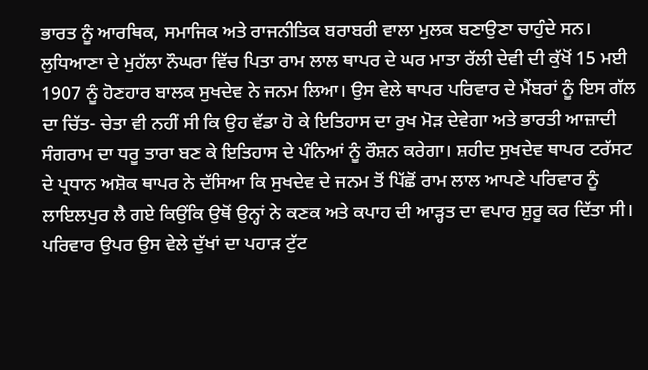ਭਾਰਤ ਨੂੰ ਆਰਥਿਕ, ਸਮਾਜਿਕ ਅਤੇ ਰਾਜਨੀਤਿਕ ਬਰਾਬਰੀ ਵਾਲਾ ਮੁਲਕ ਬਣਾਉਣਾ ਚਾਹੁੰਦੇ ਸਨ।
ਲੁਧਿਆਣਾ ਦੇ ਮੁਹੱਲਾ ਨੌਘਰਾ ਵਿੱਚ ਪਿਤਾ ਰਾਮ ਲਾਲ ਥਾਪਰ ਦੇ ਘਰ ਮਾਤਾ ਰੱਲੀ ਦੇਵੀ ਦੀ ਕੁੱਖੋਂ 15 ਮਈ 1907 ਨੂੰ ਹੋਣਹਾਰ ਬਾਲਕ ਸੁਖਦੇਵ ਨੇ ਜਨਮ ਲਿਆ। ਉਸ ਵੇਲੇ ਥਾਪਰ ਪਰਿਵਾਰ ਦੇ ਮੈਂਬਰਾਂ ਨੂੰ ਇਸ ਗੱਲ ਦਾ ਚਿੱਤ- ਚੇਤਾ ਵੀ ਨਹੀਂ ਸੀ ਕਿ ਉਹ ਵੱਡਾ ਹੋ ਕੇ ਇਤਿਹਾਸ ਦਾ ਰੁਖ ਮੋੜ ਦੇਵੇਗਾ ਅਤੇ ਭਾਰਤੀ ਆਜ਼ਾਦੀ ਸੰਗਰਾਮ ਦਾ ਧਰੂ ਤਾਰਾ ਬਣ ਕੇ ਇਤਿਹਾਸ ਦੇ ਪੰਨਿਆਂ ਨੂੰ ਰੌਸ਼ਨ ਕਰੇਗਾ। ਸ਼ਹੀਦ ਸੁਖਦੇਵ ਥਾਪਰ ਟਰੱਸਟ ਦੇ ਪ੍ਰਧਾਨ ਅਸ਼ੋਕ ਥਾਪਰ ਨੇ ਦੱਸਿਆ ਕਿ ਸੁਖਦੇਵ ਦੇ ਜਨਮ ਤੋਂ ਪਿੱਛੋਂ ਰਾਮ ਲਾਲ ਆਪਣੇ ਪਰਿਵਾਰ ਨੂੰ ਲਾਇਲਪੁਰ ਲੈ ਗਏ ਕਿਉਂਕਿ ਉਥੋਂ ਉਨ੍ਹਾਂ ਨੇ ਕਣਕ ਅਤੇ ਕਪਾਹ ਦੀ ਆੜ੍ਹਤ ਦਾ ਵਪਾਰ ਸ਼ੁਰੂ ਕਰ ਦਿੱਤਾ ਸੀ। ਪਰਿਵਾਰ ਉਪਰ ਉਸ ਵੇਲੇ ਦੁੱਖਾਂ ਦਾ ਪਹਾੜ ਟੁੱਟ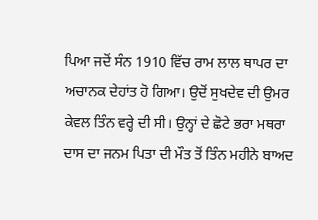ਪਿਆ ਜਦੋਂ ਸੰਨ 1910 ਵਿੱਚ ਰਾਮ ਲਾਲ ਥਾਪਰ ਦਾ ਅਚਾਨਕ ਦੇਹਾਂਤ ਹੋ ਗਿਆ। ਉਦੋਂ ਸੁਖਦੇਵ ਦੀ ਉਮਰ ਕੇਵਲ ਤਿੰਨ ਵਰ੍ਹੇ ਦੀ ਸੀ। ਉਨ੍ਹਾਂ ਦੇ ਛੋਟੇ ਭਰਾ ਮਥਰਾ ਦਾਸ ਦਾ ਜਨਮ ਪਿਤਾ ਦੀ ਮੌਤ ਤੋਂ ਤਿੰਨ ਮਹੀਨੇ ਬਾਅਦ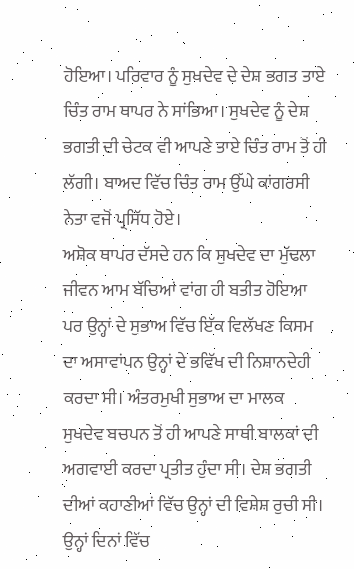ਹੋਇਆ। ਪਰਿਵਾਰ ਨੂੰ ਸੁਖਦੇਵ ਦੇ ਦੇਸ਼ ਭਗਤ ਤਾਏ ਚਿੰਤ ਰਾਮ ਥਾਪਰ ਨੇ ਸਾਂਭਿਆ। ਸੁਖਦੇਵ ਨੂੰ ਦੇਸ਼ ਭਗਤੀ ਦੀ ਚੇਟਕ ਵੀ ਆਪਣੇ ਤਾਏ ਚਿੰਤ ਰਾਮ ਤੋਂ ਹੀ ਲੱਗੀ। ਬਾਅਦ ਵਿੱਚ ਚਿੰਤ ਰਾਮ ਉੱਘੇ ਕਾਂਗਰਸੀ ਨੇਤਾ ਵਜੋਂ ਪ੍ਰਸਿੱਧ ਹੋਏ।
ਅਸ਼ੋਕ ਥਾਪਰ ਦੱਸਦੇ ਹਨ ਕਿ ਸੁਖਦੇਵ ਦਾ ਮੁੱਢਲਾ ਜੀਵਨ ਆਮ ਬੱਚਿਆਂ ਵਾਂਗ ਹੀ ਬਤੀਤ ਹੋਇਆ ਪਰ ਉਨ੍ਹਾਂ ਦੇ ਸੁਭਾਅ ਵਿੱਚ ਇੱਕ ਵਿਲੱਖਣ ਕਿਸਮ ਦਾ ਅਸਾਵਾਂਪਨ ਉਨ੍ਹਾਂ ਦੇ ਭਵਿੱਖ ਦੀ ਨਿਸ਼ਾਨਦੇਹੀ ਕਰਦਾ ਸੀ। ਅੰਤਰਮੁਖੀ ਸੁਭਾਅ ਦਾ ਮਾਲਕ ਸੁਖਦੇਵ ਬਚਪਨ ਤੋਂ ਹੀ ਆਪਣੇ ਸਾਥੀ ਬਾਲਕਾਂ ਦੀ ਅਗਵਾਈ ਕਰਦਾ ਪ੍ਰਤੀਤ ਹੁੰਦਾ ਸੀ। ਦੇਸ਼ ਭਗਤੀ ਦੀਆਂ ਕਹਾਣੀਆਂ ਵਿੱਚ ਉਨ੍ਹਾਂ ਦੀ ਵਿਸ਼ੇਸ਼ ਰੁਚੀ ਸੀ। ਉਨ੍ਹਾਂ ਦਿਨਾਂ ਵਿੱਚ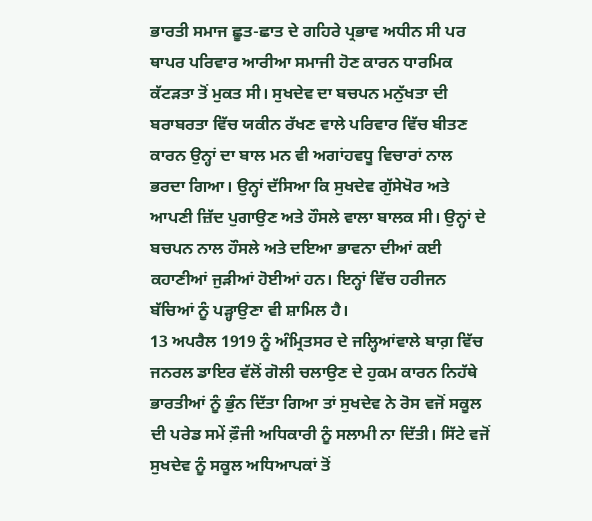ਭਾਰਤੀ ਸਮਾਜ ਛੂਤ-ਛਾਤ ਦੇ ਗਹਿਰੇ ਪ੍ਰਭਾਵ ਅਧੀਨ ਸੀ ਪਰ ਥਾਪਰ ਪਰਿਵਾਰ ਆਰੀਆ ਸਮਾਜੀ ਹੋਣ ਕਾਰਨ ਧਾਰਮਿਕ ਕੱਟੜਤਾ ਤੋਂ ਮੁਕਤ ਸੀ। ਸੁਖਦੇਵ ਦਾ ਬਚਪਨ ਮਨੁੱਖਤਾ ਦੀ ਬਰਾਬਰਤਾ ਵਿੱਚ ਯਕੀਨ ਰੱਖਣ ਵਾਲੇ ਪਰਿਵਾਰ ਵਿੱਚ ਬੀਤਣ ਕਾਰਨ ਉਨ੍ਹਾਂ ਦਾ ਬਾਲ ਮਨ ਵੀ ਅਗਾਂਹਵਧੂ ਵਿਚਾਰਾਂ ਨਾਲ ਭਰਦਾ ਗਿਆ। ਉਨ੍ਹਾਂ ਦੱਸਿਆ ਕਿ ਸੁਖਦੇਵ ਗੁੱਸੇਖੋਰ ਅਤੇ ਆਪਣੀ ਜ਼ਿੱਦ ਪੁਗਾਉਣ ਅਤੇ ਹੌਸਲੇ ਵਾਲਾ ਬਾਲਕ ਸੀ। ਉਨ੍ਹਾਂ ਦੇ ਬਚਪਨ ਨਾਲ ਹੌਸਲੇ ਅਤੇ ਦਇਆ ਭਾਵਨਾ ਦੀਆਂ ਕਈ ਕਹਾਣੀਆਂ ਜੁੜੀਆਂ ਹੋਈਆਂ ਹਨ। ਇਨ੍ਹਾਂ ਵਿੱਚ ਹਰੀਜਨ ਬੱਚਿਆਂ ਨੂੰ ਪੜ੍ਹਾਉਣਾ ਵੀ ਸ਼ਾਮਿਲ ਹੈ।
13 ਅਪਰੈਲ 1919 ਨੂੰ ਅੰਮ੍ਰਿਤਸਰ ਦੇ ਜਲ੍ਹਿਆਂਵਾਲੇ ਬਾਗ਼ ਵਿੱਚ ਜਨਰਲ ਡਾਇਰ ਵੱਲੋਂ ਗੋਲੀ ਚਲਾਉਣ ਦੇ ਹੁਕਮ ਕਾਰਨ ਨਿਹੱਥੇ ਭਾਰਤੀਆਂ ਨੂੰ ਭੁੰਨ ਦਿੱਤਾ ਗਿਆ ਤਾਂ ਸੁਖਦੇਵ ਨੇ ਰੋਸ ਵਜੋਂ ਸਕੂਲ ਦੀ ਪਰੇਡ ਸਮੇਂ ਫ਼ੌਜੀ ਅਧਿਕਾਰੀ ਨੂੰ ਸਲਾਮੀ ਨਾ ਦਿੱਤੀ। ਸਿੱਟੇ ਵਜੋਂ ਸੁਖਦੇਵ ਨੂੰ ਸਕੂਲ ਅਧਿਆਪਕਾਂ ਤੋਂ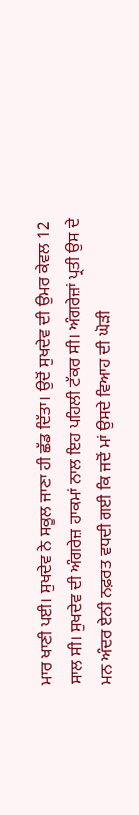ਮਾਰ ਖਾਣੀ ਪਈ। ਸੁਖਦੇਵ ਨੇ ਸਕੂਲ ਜਾਣਾ ਹੀ ਛੱਡ ਦਿੱਤਾ। ਉਦੋਂ ਸੁਖਦੇਵ ਦੀ ਉਮਰ ਕੇਵਲ 12 ਸਾਲ ਸੀ। ਸੁਖਦੇਵ ਦੀ ਅੰਗਰੇਜ਼ ਹਾਕਮਾਂ ਨਾਲ ਇਹ ਪਹਿਲੀ ਟੱਕਰ ਸੀ। ਅੰਗਰੇਜ਼ਾਂ ਪ੍ਰਤੀ ਉਸ ਦੇ ਮਨ ਅੰਦਰ ਏਨੀ ਨਫ਼ਰਤ ਵਧਦੀ ਗਈ ਕਿ ਜਦੋਂ ਮਾਂ ਉਸਦੇ ਵਿਆਹ ਦੀ ਘੋੜੀ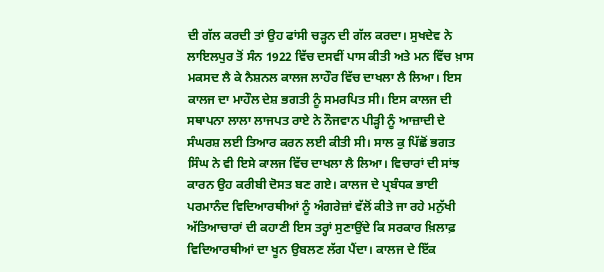ਦੀ ਗੱਲ ਕਰਦੀ ਤਾਂ ਉਹ ਫਾਂਸੀ ਚੜ੍ਹਨ ਦੀ ਗੱਲ ਕਰਦਾ। ਸੁਖਦੇਵ ਨੇ ਲਾਇਲਪੁਰ ਤੋਂ ਸੰਨ 1922 ਵਿੱਚ ਦਸਵੀਂ ਪਾਸ ਕੀਤੀ ਅਤੇ ਮਨ ਵਿੱਚ ਖ਼ਾਸ ਮਕਸਦ ਲੈ ਕੇ ਨੈਸ਼ਨਲ ਕਾਲਜ ਲਾਹੌਰ ਵਿੱਚ ਦਾਖਲਾ ਲੈ ਲਿਆ। ਇਸ ਕਾਲਜ ਦਾ ਮਾਹੌਲ ਦੇਸ਼ ਭਗਤੀ ਨੂੰ ਸਮਰਪਿਤ ਸੀ। ਇਸ ਕਾਲਜ ਦੀ ਸਥਾਪਨਾ ਲਾਲਾ ਲਾਜਪਤ ਰਾਏ ਨੇ ਨੌਜਵਾਨ ਪੀੜ੍ਹੀ ਨੂੰ ਆਜ਼ਾਦੀ ਦੇ ਸੰਘਰਸ਼ ਲਈ ਤਿਆਰ ਕਰਨ ਲਈ ਕੀਤੀ ਸੀ। ਸਾਲ ਕੁ ਪਿੱਛੋਂ ਭਗਤ ਸਿੰਘ ਨੇ ਵੀ ਇਸੇ ਕਾਲਜ ਵਿੱਚ ਦਾਖਲਾ ਲੈ ਲਿਆ। ਵਿਚਾਰਾਂ ਦੀ ਸਾਂਝ ਕਾਰਨ ਉਹ ਕਰੀਬੀ ਦੋਸਤ ਬਣ ਗਏ। ਕਾਲਜ ਦੇ ਪ੍ਰਬੰਧਕ ਭਾਈ ਪਰਮਾਨੰਦ ਵਿਦਿਆਰਥੀਆਂ ਨੂੰ ਅੰਗਰੇਜ਼ਾਂ ਵੱਲੋਂ ਕੀਤੇ ਜਾ ਰਹੇ ਮਨੁੱਖੀ ਅੱਤਿਆਚਾਰਾਂ ਦੀ ਕਹਾਣੀ ਇਸ ਤਰ੍ਹਾਂ ਸੁਣਾਉਂਦੇ ਕਿ ਸਰਕਾਰ ਖ਼ਿਲਾਫ਼ ਵਿਦਿਆਰਥੀਆਂ ਦਾ ਖੂਨ ਉਬਲਣ ਲੱਗ ਪੈਂਦਾ। ਕਾਲਜ ਦੇ ਇੱਕ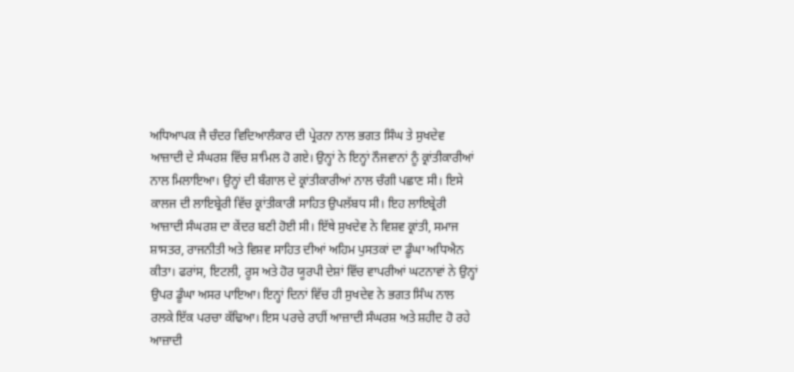ਅਧਿਆਪਕ ਜੈ ਚੰਦਰ ਵਿਦਿਆਲੰਕਾਰ ਦੀ ਪ੍ਰੇਰਨਾ ਨਾਲ ਭਗਤ ਸਿੰਘ ਤੇ ਸੁਖਦੇਵ ਆਜ਼ਾਦੀ ਦੇ ਸੰਘਰਸ਼ ਵਿੱਚ ਸ਼ਾਮਿਲ ਹੋ ਗਏ। ਉਨ੍ਹਾਂ ਨੇ ਇਨ੍ਹਾਂ ਨੌਜਵਾਨਾਂ ਨੂੰ ਕ੍ਰਾਂਤੀਕਾਰੀਆਂ ਨਾਲ ਮਿਲਾਇਆ। ਉਨ੍ਹਾਂ ਦੀ ਬੰਗਾਲ ਦੇ ਕ੍ਰਾਂਤੀਕਾਰੀਆਂ ਨਾਲ ਚੰਗੀ ਪਛਾਣ ਸੀ। ਇਸੇ ਕਾਲਜ ਦੀ ਲਾਇਬ੍ਰੇਰੀ ਵਿੱਚ ਕ੍ਰਾਂਤੀਕਾਰੀ ਸਾਹਿਤ ਉਪਲੱਬਧ ਸੀ। ਇਹ ਲਾਇਬ੍ਰੇਰੀ ਆਜ਼ਾਦੀ ਸੰਘਰਸ਼ ਦਾ ਕੇਂਦਰ ਬਣੀ ਹੋਈ ਸੀ। ਇੱਥੇ ਸੁਖਦੇਵ ਨੇ ਵਿਸ਼ਵ ਕ੍ਰਾਂਤੀ, ਸਮਾਜ ਸ਼ਾਸਤਰ, ਰਾਜਨੀਤੀ ਅਤੇ ਵਿਸ਼ਵ ਸਾਹਿਤ ਦੀਆਂ ਅਹਿਮ ਪੁਸਤਕਾਂ ਦਾ ਡੂੰਘਾ ਅਧਿਐਨ ਕੀਤਾ। ਫਰਾਂਸ, ਇਟਲੀ, ਰੂਸ ਅਤੇ ਹੋਰ ਯੂਰਪੀ ਦੇਸ਼ਾਂ ਵਿੱਚ ਵਾਪਰੀਆਂ ਘਟਨਾਵਾਂ ਨੇ ਉਨ੍ਹਾਂ ਉਪਰ ਡੂੰਘਾ ਅਸਰ ਪਾਇਆ। ਇਨ੍ਹਾਂ ਦਿਨਾਂ ਵਿੱਚ ਹੀ ਸੁਖਦੇਵ ਨੇ ਭਗਤ ਸਿੰਘ ਨਾਲ ਰਲਕੇ ਇੱਕ ਪਰਚਾ ਕੱਢਿਆ। ਇਸ ਪਰਚੇ ਰਾਹੀਂ ਆਜ਼ਾਦੀ ਸੰਘਰਸ਼ ਅਤੇ ਸ਼ਹੀਦ ਹੋ ਰਹੇ ਆਜ਼ਾਦੀ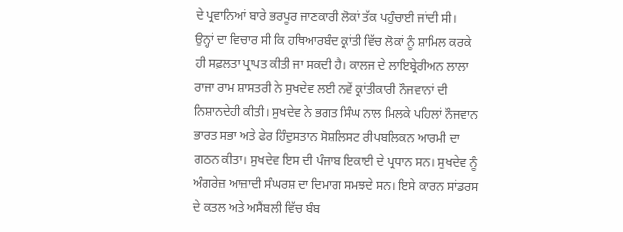ਦੇ ਪ੍ਰਵਾਨਿਆਂ ਬਾਰੇ ਭਰਪੂਰ ਜਾਣਕਾਰੀ ਲੋਕਾਂ ਤੱਕ ਪਹੁੰਚਾਈ ਜਾਂਦੀ ਸੀ।
ਉਨ੍ਹਾਂ ਦਾ ਵਿਚਾਰ ਸੀ ਕਿ ਹਥਿਆਰਬੰਦ ਕ੍ਰਾਂਤੀ ਵਿੱਚ ਲੋਕਾਂ ਨੂੰ ਸ਼ਾਮਿਲ ਕਰਕੇ ਹੀ ਸਫ਼ਲਤਾ ਪ੍ਰਾਪਤ ਕੀਤੀ ਜਾ ਸਕਦੀ ਹੈ। ਕਾਲਜ ਦੇ ਲਾਇਬ੍ਰੇਰੀਅਨ ਲਾਲਾ ਰਾਜਾ ਰਾਮ ਸ਼ਾਸਤਰੀ ਨੇ ਸੁਖਦੇਵ ਲਈ ਨਵੇਂ ਕ੍ਰਾਂਤੀਕਾਰੀ ਨੌਜਵਾਨਾਂ ਦੀ ਨਿਸ਼ਾਨਦੇਹੀ ਕੀਤੀ। ਸੁਖਦੇਵ ਨੇ ਭਗਤ ਸਿੰਘ ਨਾਲ ਮਿਲਕੇ ਪਹਿਲਾਂ ਨੌਜਵਾਨ ਭਾਰਤ ਸਭਾ ਅਤੇ ਫੇਰ ਹਿੰਦੁਸਤਾਨ ਸੋਸ਼ਲਿਸਟ ਰੀਪਬਲਿਕਨ ਆਰਮੀ ਦਾ ਗਠਨ ਕੀਤਾ। ਸੁਖਦੇਵ ਇਸ ਦੀ ਪੰਜਾਬ ਇਕਾਈ ਦੇ ਪ੍ਰਧਾਨ ਸਨ। ਸੁਖਦੇਵ ਨੂੰ ਅੰਗਰੇਜ਼ ਆਜ਼ਾਦੀ ਸੰਘਰਸ਼ ਦਾ ਦਿਮਾਗ ਸਮਝਦੇ ਸਨ। ਇਸੇ ਕਾਰਨ ਸਾਂਡਰਸ ਦੇ ਕਤਲ ਅਤੇ ਅਸੈਂਬਲੀ ਵਿੱਚ ਬੰਬ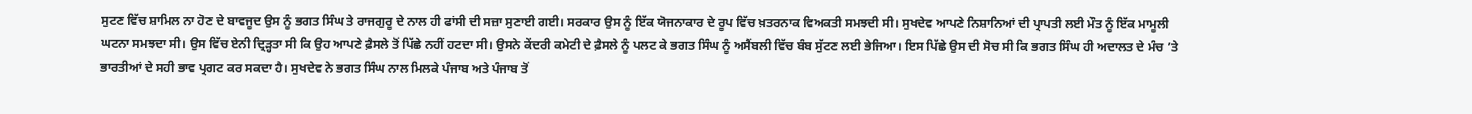ਸੁਟਣ ਵਿੱਚ ਸ਼ਾਮਿਲ ਨਾ ਹੋਣ ਦੇ ਬਾਵਜੂਦ ਉਸ ਨੂੰ ਭਗਤ ਸਿੰਘ ਤੇ ਰਾਜਗੁਰੂ ਦੇ ਨਾਲ ਹੀ ਫਾਂਸੀ ਦੀ ਸਜ਼ਾ ਸੁਣਾਈ ਗਈ। ਸਰਕਾਰ ਉਸ ਨੂੰ ਇੱਕ ਯੋਜਨਾਕਾਰ ਦੇ ਰੂਪ ਵਿੱਚ ਖ਼ਤਰਨਾਕ ਵਿਅਕਤੀ ਸਮਝਦੀ ਸੀ। ਸੁਖਦੇਵ ਆਪਣੇ ਨਿਸ਼ਾਨਿਆਂ ਦੀ ਪ੍ਰਾਪਤੀ ਲਈ ਮੌਤ ਨੂੰ ਇੱਕ ਮਾਮੂਲੀ ਘਟਨਾ ਸਮਝਦਾ ਸੀ। ਉਸ ਵਿੱਚ ਏਨੀ ਦ੍ਰਿੜ੍ਹਤਾ ਸੀ ਕਿ ਉਹ ਆਪਣੇ ਫ਼ੈਸਲੇ ਤੋਂ ਪਿੱਛੇ ਨਹੀਂ ਹਟਦਾ ਸੀ। ਉਸਨੇ ਕੇਂਦਰੀ ਕਮੇਟੀ ਦੇ ਫ਼ੈਸਲੇ ਨੂੰ ਪਲਟ ਕੇ ਭਗਤ ਸਿੰਘ ਨੂੰ ਅਸੈਂਬਲੀ ਵਿੱਚ ਬੰਬ ਸੁੱਟਣ ਲਈ ਭੇਜਿਆ। ਇਸ ਪਿੱਛੇ ਉਸ ਦੀ ਸੋਚ ਸੀ ਕਿ ਭਗਤ ਸਿੰਘ ਹੀ ਅਦਾਲਤ ਦੇ ਮੰਚ ’ਤੇ ਭਾਰਤੀਆਂ ਦੇ ਸਹੀ ਭਾਵ ਪ੍ਰਗਟ ਕਰ ਸਕਦਾ ਹੈ। ਸੁਖਦੇਵ ਨੇ ਭਗਤ ਸਿੰਘ ਨਾਲ ਮਿਲਕੇ ਪੰਜਾਬ ਅਤੇ ਪੰਜਾਬ ਤੋਂ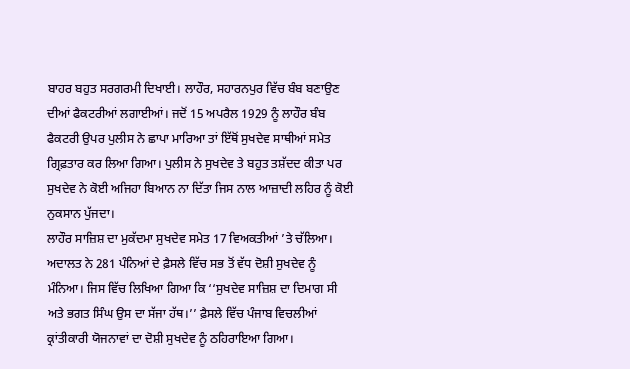ਬਾਹਰ ਬਹੁਤ ਸਰਗਰਮੀ ਦਿਖਾਈ। ਲਾਹੌਰ, ਸਹਾਰਨਪੁਰ ਵਿੱਚ ਬੰਬ ਬਣਾਉਣ ਦੀਆਂ ਫੈਕਟਰੀਆਂ ਲਗਾਈਆਂ। ਜਦੋਂ 15 ਅਪਰੈਲ 1929 ਨੂੰ ਲਾਹੌਰ ਬੰਬ ਫੈਕਟਰੀ ਉਪਰ ਪੁਲੀਸ ਨੇ ਛਾਪਾ ਮਾਰਿਆ ਤਾਂ ਇੱਥੋਂ ਸੁਖਦੇਵ ਸਾਥੀਆਂ ਸਮੇਤ ਗ੍ਰਿਫ਼ਤਾਰ ਕਰ ਲਿਆ ਗਿਆ। ਪੁਲੀਸ ਨੇ ਸੁਖਦੇਵ ਤੇ ਬਹੁਤ ਤਸ਼ੱਦਦ ਕੀਤਾ ਪਰ ਸੁਖਦੇਵ ਨੇ ਕੋਈ ਅਜਿਹਾ ਬਿਆਨ ਨਾ ਦਿੱਤਾ ਜਿਸ ਨਾਲ ਆਜ਼ਾਦੀ ਲਹਿਰ ਨੂੰ ਕੋਈ ਨੁਕਸਾਨ ਪੁੱਜਦਾ।
ਲਾਹੌਰ ਸਾਜ਼ਿਸ਼ ਦਾ ਮੁਕੱਦਮਾ ਸੁਖਦੇਵ ਸਮੇਤ 17 ਵਿਅਕਤੀਆਂ ’ਤੇ ਚੱਲਿਆ। ਅਦਾਲਤ ਨੇ 281 ਪੰਨਿਆਂ ਦੇ ਫ਼ੈਸਲੇ ਵਿੱਚ ਸਭ ਤੋਂ ਵੱਧ ਦੋਸ਼ੀ ਸੁਖਦੇਵ ਨੂੰ ਮੰਨਿਆ। ਜਿਸ ਵਿੱਚ ਲਿਖਿਆ ਗਿਆ ਕਿ ‘‘ਸੁਖਦੇਵ ਸਾਜ਼ਿਸ਼ ਦਾ ਦਿਮਾਗ ਸੀ ਅਤੇ ਭਗਤ ਸਿੰਘ ਉਸ ਦਾ ਸੱਜਾ ਹੱਥ।’’ ਫ਼ੈਸਲੇ ਵਿੱਚ ਪੰਜਾਬ ਵਿਚਲੀਆਂ ਕ੍ਰਾਂਤੀਕਾਰੀ ਯੋਜਨਾਵਾਂ ਦਾ ਦੋਸ਼ੀ ਸੁਖਦੇਵ ਨੂੰ ਠਹਿਰਾਇਆ ਗਿਆ।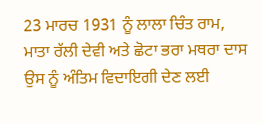23 ਮਾਰਚ 1931 ਨੂੰ ਲਾਲਾ ਚਿੰਤ ਰਾਮ, ਮਾਤਾ ਰੱਲੀ ਦੇਵੀ ਅਤੇ ਛੋਟਾ ਭਰਾ ਮਥਰਾ ਦਾਸ ਉਸ ਨੂੰ ਅੰਤਿਮ ਵਿਦਾਇਗੀ ਦੇਣ ਲਈ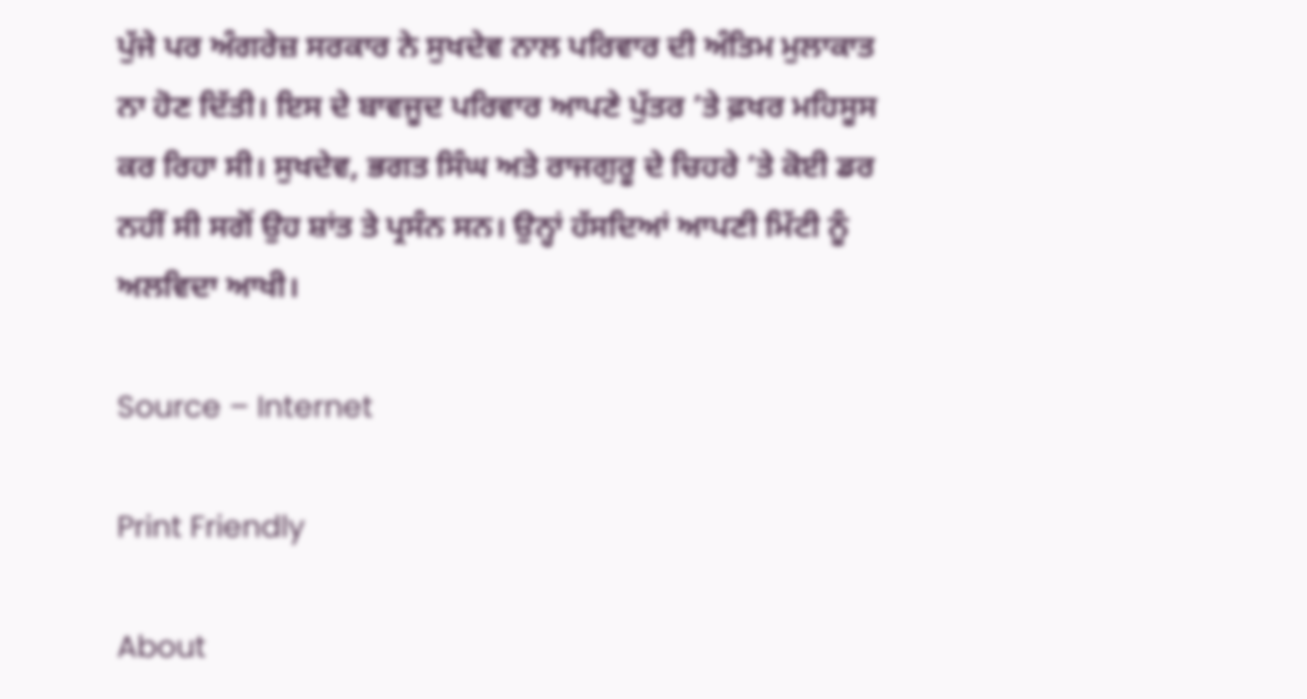ਪੁੱਜੇ ਪਰ ਅੰਗਰੇਜ਼ ਸਰਕਾਰ ਨੇ ਸੁਖਦੇਵ ਨਾਲ ਪਰਿਵਾਰ ਦੀ ਅੰਤਿਮ ਮੁਲਾਕਾਤ ਨਾ ਹੋਣ ਦਿੱਤੀ। ਇਸ ਦੇ ਬਾਵਜੂਦ ਪਰਿਵਾਰ ਆਪਣੇ ਪੁੱਤਰ ’ਤੇ ਫ਼ਖਰ ਮਹਿਸੂਸ ਕਰ ਰਿਹਾ ਸੀ। ਸੁਖਦੇਵ, ਭਗਤ ਸਿੰਘ ਅਤੇ ਰਾਜਗੁਰੂ ਦੇ ਚਿਹਰੇ ’ਤੇ ਕੋਈ ਡਰ ਨਹੀਂ ਸੀ ਸਗੋਂ ਉਹ ਸ਼ਾਂਤ ਤੇ ਪ੍ਰਸੰਨ ਸਨ। ਉਨ੍ਹਾਂ ਹੱਸਦਿਆਂ ਆਪਣੀ ਮਿੱਟੀ ਨੂੰ ਅਲਵਿਦਾ ਆਖੀ।

Source – Internet

Print Friendly

About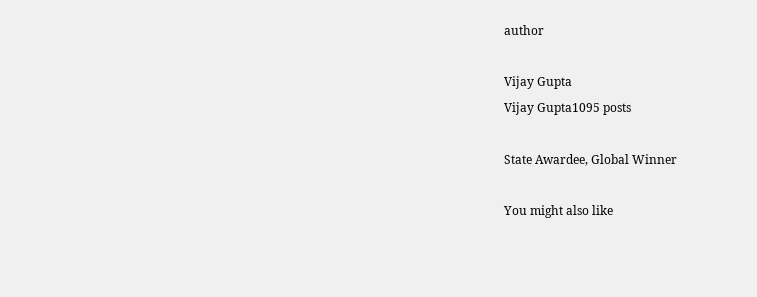author

Vijay Gupta
Vijay Gupta1095 posts

State Awardee, Global Winner

You might also like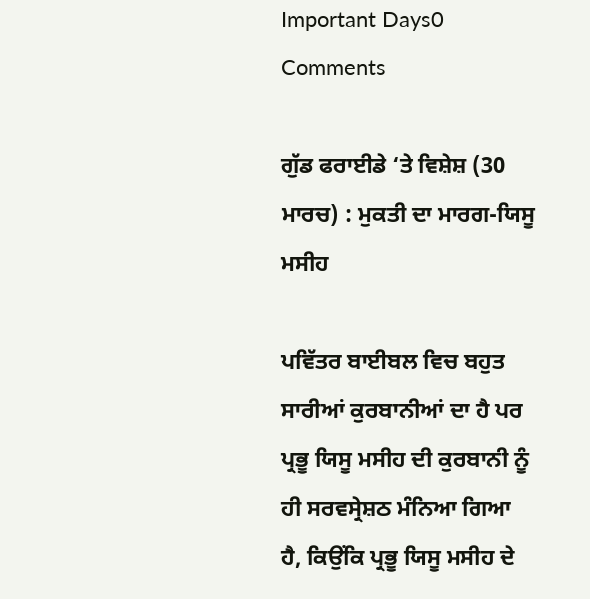Important Days0 Comments

ਗੁੱਡ ਫਰਾਈਡੇ ‘ਤੇ ਵਿਸ਼ੇਸ਼ (30 ਮਾਰਚ) : ਮੁਕਤੀ ਦਾ ਮਾਰਗ-ਯਿਸੂ ਮਸੀਹ

ਪਵਿੱਤਰ ਬਾਈਬਲ ਵਿਚ ਬਹੁਤ ਸਾਰੀਆਂ ਕੁਰਬਾਨੀਆਂ ਦਾ ਹੈ ਪਰ ਪ੍ਰਭੂ ਯਿਸੂ ਮਸੀਹ ਦੀ ਕੁਰਬਾਨੀ ਨੂੰ ਹੀ ਸਰਵਸ੍ਰੇਸ਼ਠ ਮੰਨਿਆ ਗਿਆ ਹੈ, ਕਿਉਂਕਿ ਪ੍ਰਭੂ ਯਿਸੂ ਮਸੀਹ ਦੇ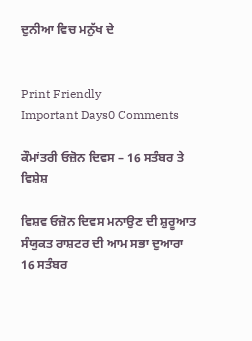ਦੁਨੀਆ ਵਿਚ ਮਨੁੱਖ ਦੇ


Print Friendly
Important Days0 Comments

ਕੌਮਾਂਤਰੀ ਓਜ਼ੋਨ ਦਿਵਸ – 16 ਸਤੰਬਰ ਤੇ ਵਿਸ਼ੇਸ਼

ਵਿਸ਼ਵ ਓਜ਼ੋਨ ਦਿਵਸ ਮਨਾਉਣ ਦੀ ਸ਼ੁਰੂਆਤ ਸੰਯੁਕਤ ਰਾਸ਼ਟਰ ਦੀ ਆਮ ਸਭਾ ਦੁਆਰਾ 16 ਸਤੰਬਰ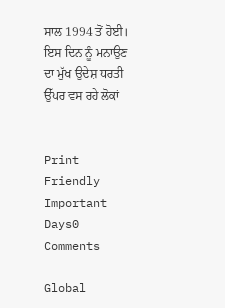ਸਾਲ 1994 ਤੋਂ ਹੋਈ। ਇਸ ਦਿਨ ਨੂੰ ਮਨਾਉਣ ਦਾ ਮੁੱਖ ਉਦੇਸ਼ ਧਰਤੀ ਉੱਪਰ ਵਸ ਰਹੇ ਲੋਕਾਂ


Print Friendly
Important Days0 Comments

Global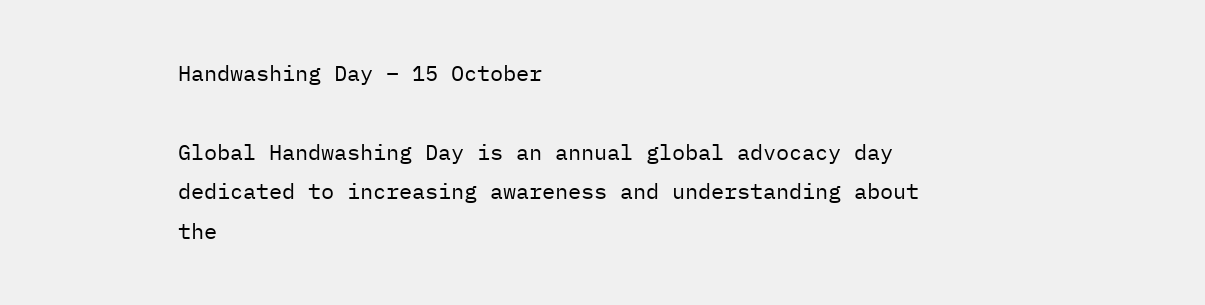Handwashing Day – 15 October

Global Handwashing Day is an annual global advocacy day dedicated to increasing awareness and understanding about the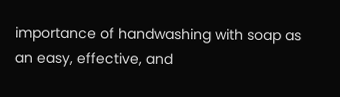importance of handwashing with soap as an easy, effective, and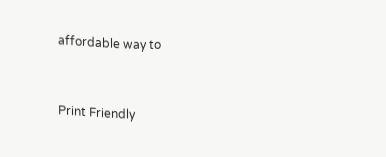affordable way to


Print Friendly